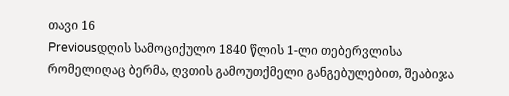თავი 16
Previousდღის სამოციქულო 1840 წლის 1-ლი თებერვლისა
რომელიღაც ბერმა, ღვთის გამოუთქმელი განგებულებით, შეაბიჯა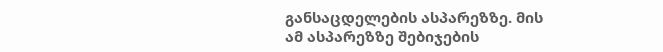განსაცდელების ასპარეზზე. მის ამ ასპარეზზე შებიჯების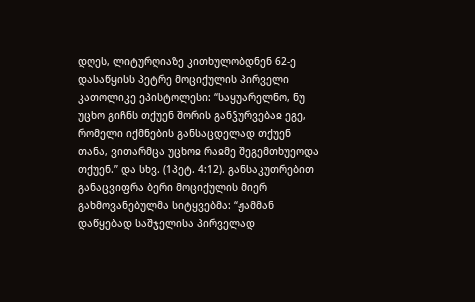დღეს, ლიტურღიაზე კითხულობდნენ 62-ე დასაწყისს პეტრე მოციქულის პირველი კათოლიკე ეპისტოლესი: “საყუარელნო, ნუ უცხო გიჩნს თქუენ შორის განჴურვებაჲ ეგე, რომელი იქმნების განსაცდელად თქუენ თანა, ვითარმცა უცხოჲ რაჲმე შეგემთხუეოდა თქუენ.” და სხვ. (1პეტ. 4:12). განსაკუთრებით განაცვიფრა ბერი მოციქულის მიერ გახმოვანებულმა სიტყვებმა: “ჟამმან დაწყებად საშჯელისა პირველად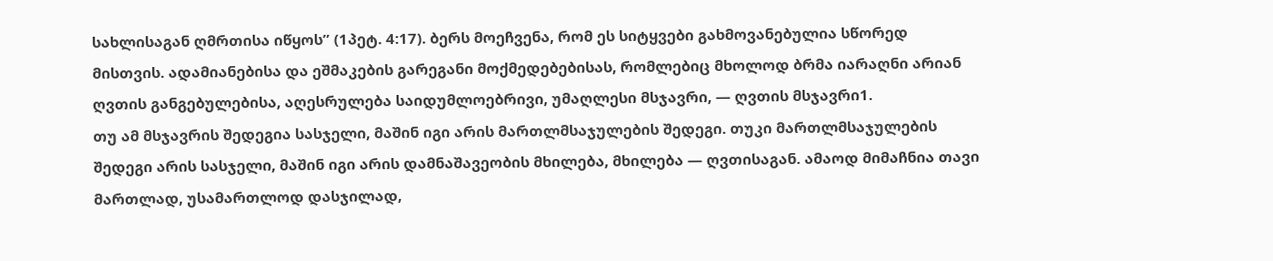სახლისაგან ღმრთისა იწყოს” (1პეტ. 4:17). ბერს მოეჩვენა, რომ ეს სიტყვები გახმოვანებულია სწორედ მისთვის. ადამიანებისა და ეშმაკების გარეგანი მოქმედებებისას, რომლებიც მხოლოდ ბრმა იარაღნი არიან ღვთის განგებულებისა, აღესრულება საიდუმლოებრივი, უმაღლესი მსჯავრი, — ღვთის მსჯავრი1.
თუ ამ მსჯავრის შედეგია სასჯელი, მაშინ იგი არის მართლმსაჯულების შედეგი. თუკი მართლმსაჯულების შედეგი არის სასჯელი, მაშინ იგი არის დამნაშავეობის მხილება, მხილება — ღვთისაგან. ამაოდ მიმაჩნია თავი მართლად, უსამართლოდ დასჯილად,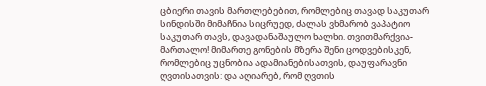ცბიერი თავის მართლებებით, რომლებიც თავად საკუთარ სინდისში მიმაჩნია სიცრუედ, ძალას ვხმარობ ვაპატიო საკუთარ თავს, დავადანაშაულო ხალხი. თვითმარქვია-მართალო! მიმართე გონების მზერა შენი ცოდვებისკენ, რომლებიც უცნობია ადამიანებისათვის, დაუფარავნი ღვთისათვის: და აღიარებ, რომ ღვთის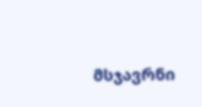მსჯავრნი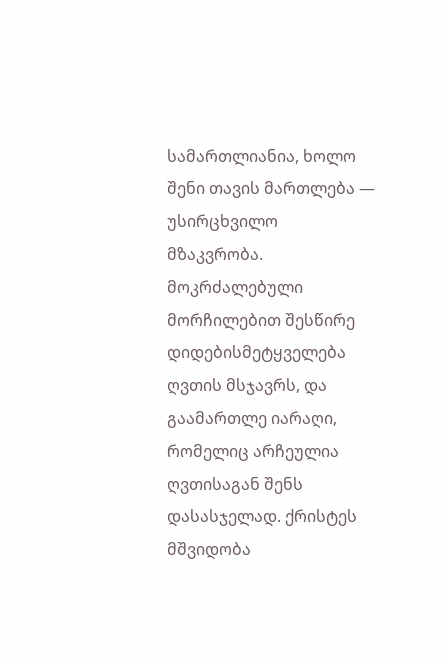სამართლიანია, ხოლო შენი თავის მართლება — უსირცხვილო მზაკვრობა. მოკრძალებული მორჩილებით შესწირე დიდებისმეტყველება ღვთის მსჯავრს, და გაამართლე იარაღი, რომელიც არჩეულია ღვთისაგან შენს დასასჯელად. ქრისტეს მშვიდობა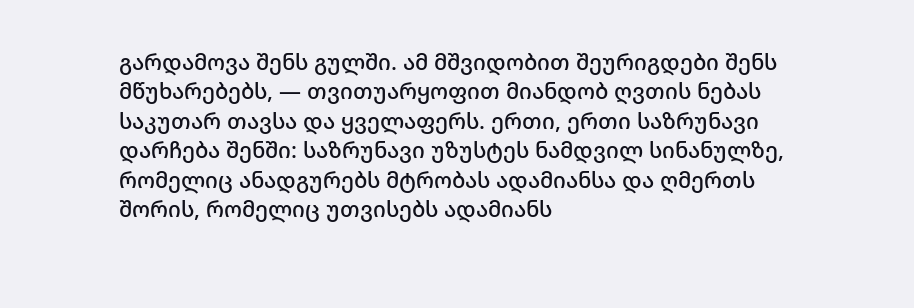გარდამოვა შენს გულში. ამ მშვიდობით შეურიგდები შენს მწუხარებებს, — თვითუარყოფით მიანდობ ღვთის ნებას საკუთარ თავსა და ყველაფერს. ერთი, ერთი საზრუნავი დარჩება შენში: საზრუნავი უზუსტეს ნამდვილ სინანულზე, რომელიც ანადგურებს მტრობას ადამიანსა და ღმერთს შორის, რომელიც უთვისებს ადამიანს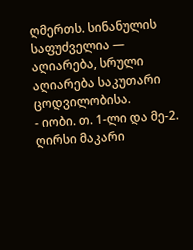ღმერთს. სინანულის საფუძველია — აღიარება, სრული აღიარება საკუთარი ცოდვილობისა.
- იობი. თ. 1-ლი და მე-2. ღირსი მაკარი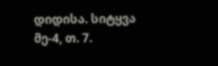დიდისა. სიტყვა მე-4, თ. 7.